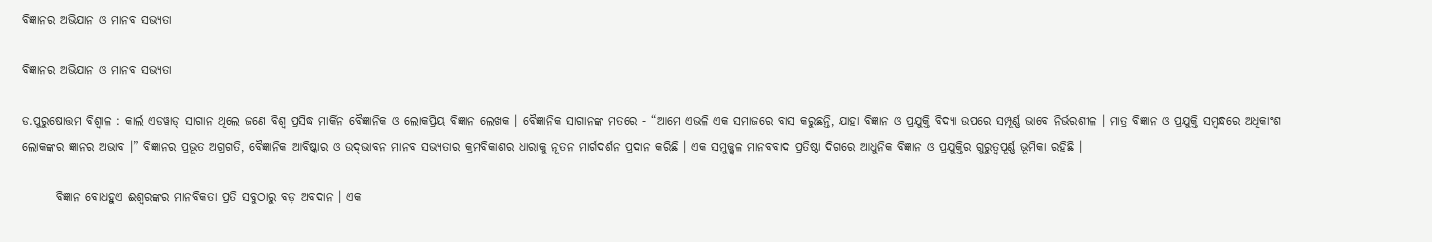ବିଜ୍ଞାନର ଅଭିଯାନ ଓ ମାନବ ସଭ୍ୟତା

ବିଜ୍ଞାନର ଅଭିଯାନ ଓ ମାନବ ସଭ୍ୟତା

ଡ.ପୁରୁଷୋତ୍ତମ ବିଶ୍ୱାଳ : କାର୍ଲ ଏଡୱାଡ୍‌ ସାଗାନ ଥିଲେ ଜଣେ ବିଶ୍ୱ ପ୍ରସିଦ୍ଧ ମାର୍କିନ ବୈଜ୍ଞାନିକ ଓ ଲୋକପ୍ରିୟ ବିଜ୍ଞାନ ଲେଖକ । ବୈଜ୍ଞାନିକ ସାଗାନଙ୍କ ମତରେ - “ଆମେ ଏଭଳି ଏକ ସମାଜରେ ବାସ କରୁଛନ୍ତି, ଯାହା ବିଜ୍ଞାନ ଓ ପ୍ରଯୁକ୍ତି ବିଦ୍ୟା ଉପରେ ସମ୍ପୂର୍ଣ୍ଣ ଭାବେ ନିର୍ଭରଶୀଳ । ମାତ୍ର ବିଜ୍ଞାନ ଓ ପ୍ରଯୁକ୍ତି ସମ୍ବନ୍ଧରେ ଅଧିକାଂଶ ଲୋକଙ୍କର ଜ୍ଞାନର ଅଭାବ ।” ବିଜ୍ଞାନର ପ୍ରଭୂତ ଅଗ୍ରଗତି, ବୈଜ୍ଞାନିକ ଆବିଷ୍କାର ଓ ଉଦ୍‌ଭାବନ ମାନବ ସଭ୍ୟତାର କ୍ରମବିକାଶର ଧାରାକୁ ନୂତନ ମାର୍ଗଦର୍ଶନ ପ୍ରଦାନ କରିଛି । ଏକ ସମୁଜ୍ଜ୍ୱଳ ମାନବବାଦ ପ୍ରତିଷ୍ଠା ଦିଗରେ ଆଧୁନିକ ବିଜ୍ଞାନ ଓ ପ୍ରଯୁକ୍ତିର ଗୁରୁତ୍ୱପୂର୍ଣ୍ଣ ଭୂମିକା ରହିଛି ।

       ବିଜ୍ଞାନ ବୋଧହୁଏ ଈଶ୍ୱରଙ୍କର ମାନବିକତା ପ୍ରତି ସବୁଠାରୁ ବଡ଼ ଅବଦାନ । ଏକ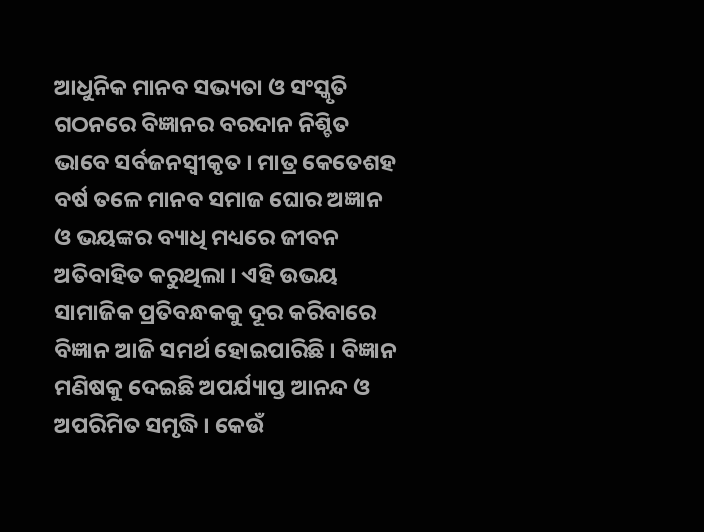ଆଧୁନିକ ମାନବ ସଭ୍ୟତା ଓ ସଂସ୍କୃତି ଗଠନରେ ବିଜ୍ଞାନର ବରଦାନ ନିଶ୍ଚିତ ଭାବେ ସର୍ବଜନସ୍ୱୀକୃତ । ମାତ୍ର କେତେଶହ ବର୍ଷ ତଳେ ମାନବ ସମାଜ ଘୋର ଅଜ୍ଞାନ ଓ ଭୟଙ୍କର ବ୍ୟାଧି ମଧ୍ୟରେ ଜୀବନ ଅତିବାହିତ କରୁଥିଲା । ଏହି ଉଭୟ ସାମାଜିକ ପ୍ରତିବନ୍ଧକକୁ ଦୂର କରିବାରେ ବିଜ୍ଞାନ ଆଜି ସମର୍ଥ ହୋଇପାରିଛି । ବିଜ୍ଞାନ ମଣିଷକୁ ଦେଇଛି ଅପର୍ଯ୍ୟାପ୍ତ ଆନନ୍ଦ ଓ ଅପରିମିତ ସମୃଦ୍ଧି । କେଉଁ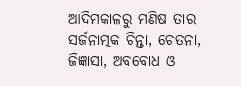ଆଦିମକାଳରୁ ମଣିଷ ତାର ସର୍ଜନାତ୍ମକ ଚିନ୍ତା, ଚେତନା, ଜିଜ୍ଞାସା, ଅବବୋଧ ଓ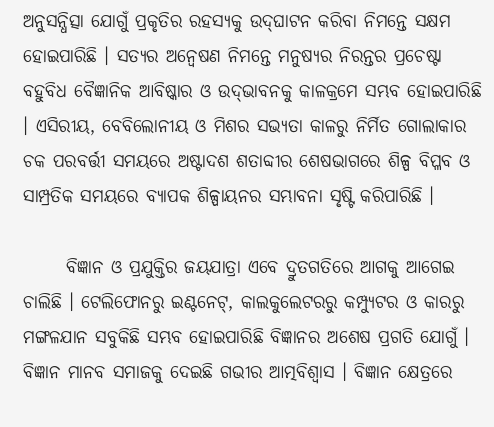ଅନୁସନ୍ଧିତ୍ସା ଯୋଗୁଁ ପ୍ରକୃତିର ରହସ୍ୟକୁ ଉଦ୍‌ଘାଟନ କରିବା ନିମନ୍ତେ ସକ୍ଷମ ହୋଇପାରିଛି । ସତ୍ୟର ଅନ୍ୱେଷଣ ନିମନ୍ତେ ମନୁଷ୍ୟର ନିରନ୍ତର ପ୍ରଚେଷ୍ଟା ବହୁବିଧ ବୈଜ୍ଞାନିକ ଆବିଷ୍କାର ଓ ଉଦ୍‌ଭାବନକୁ କାଳକ୍ରମେ ସମ୍ଭବ ହୋଇପାରିଛି । ଏସିରୀୟ, ବେବିଲୋନୀୟ ଓ ମିଶର ସଭ୍ୟତା କାଳରୁ ନିର୍ମିତ ଗୋଲାକାର ଚକ ପରବର୍ତ୍ତୀ ସମୟରେ ଅଷ୍ଟାଦଶ ଶତାବ୍ଦୀର ଶେଷଭାଗରେ ଶିଳ୍ପ ବିପ୍ଳବ ଓ ସାମ୍ପ୍ରତିକ ସମୟରେ ବ୍ୟାପକ ଶିଳ୍ପାୟନର ସମ୍ଭାବନା ସୃଷ୍ଟି କରିପାରିଛି ।

      ବିଜ୍ଞାନ ଓ ପ୍ରଯୁକ୍ତିର ଜୟଯାତ୍ରା ଏବେ ଦ୍ରୁତଗତିରେ ଆଗକୁ ଆଗେଇ ଚାଲିଛି । ଟେଲିଫୋନରୁ ଇଣ୍ଟନେଟ୍‌, କାଲକୁଲେଟରରୁ କମ୍ପ୍ୟୁଟର ଓ କାରରୁ ମଙ୍ଗଳଯାନ ସବୁକିଛି ସମ୍ଭବ ହୋଇପାରିଛି ବିଜ୍ଞାନର ଅଶେଷ ପ୍ରଗତି ଯୋଗୁଁ । ବିଜ୍ଞାନ ମାନବ ସମାଜକୁ ଦେଇଛି ଗଭୀର ଆତ୍ମବିଶ୍ୱାସ । ବିଜ୍ଞାନ କ୍ଷେତ୍ରରେ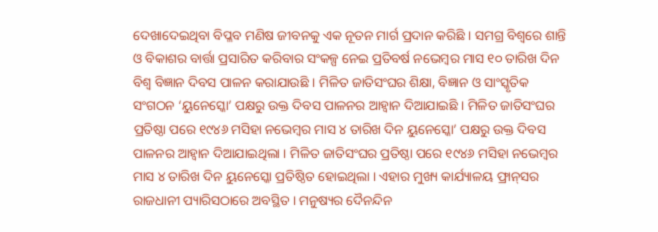ଦେଖାଦେଇଥିବା ବିପ୍ଳବ ମଣିଷ ଜୀବନକୁ ଏକ ନୂତନ ମାର୍ଗ ପ୍ରଦାନ କରିଛି । ସମଗ୍ର ବିଶ୍ୱରେ ଶାନ୍ତି ଓ ବିକାଶର ବାର୍ତ୍ତା ପ୍ରସାରିତ କରିବାର ସଂକଳ୍ପ ନେଇ ପ୍ରତିବର୍ଷ ନଭେମ୍ବର ମାସ ୧୦ ତାରିଖ ଦିନ ବିଶ୍ୱ ବିଜ୍ଞାନ ଦିବସ ପାଳନ କରାଯାଉଛି । ମିଳିତ ଜାତିସଂଘର ଶିକ୍ଷା, ବିଜ୍ଞାନ ଓ ସାଂସ୍କୃତିକ ସଂଗଠନ ‘ୟୁନେସ୍କୋ’ ପକ୍ଷରୁ ଉକ୍ତ ଦିବସ ପାଳନର ଆହ୍ୱାନ ଦିଆଯାଇଛି । ମିଳିତ ଜାତିସଂଘର ପ୍ରତିଷ୍ଠା ପରେ ୧୯୪୬ ମସିହା ନଭେମ୍ବର ମାସ ୪ ତାରିଖ ଦିନ ୟୁନେସ୍କୋ’ ପକ୍ଷରୁ ଉକ୍ତ ଦିବସ ପାଳନର ଆହ୍ୱାନ ଦିଆଯାଇଥିଲା । ମିଳିତ ଜାତିସଂଘର ପ୍ରତିଷ୍ଠା ପରେ ୧୯୪୬ ମସିହା ନଭେମ୍ବର ମାସ ୪ ତାରିଖ ଦିନ ୟୁନେସ୍କୋ ପ୍ରତିଷ୍ଠିତ ହୋଇଥିଲା । ଏହାର ମୁଖ୍ୟ କାର୍ଯ୍ୟାଳୟ ଫ୍ରାନ୍‌ସର ରାଜଧାନୀ ପ୍ୟାରିସଠାରେ ଅବସ୍ଥିତ । ମନୁଷ୍ୟର ଦୈନନ୍ଦିନ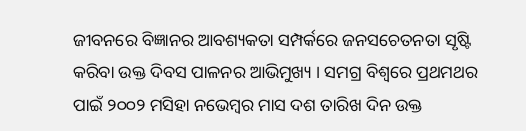ଜୀବନରେ ବିଜ୍ଞାନର ଆବଶ୍ୟକତା ସମ୍ପର୍କରେ ଜନସଚେତନତା ସୃଷ୍ଟି କରିବା ଉକ୍ତ ଦିବସ ପାଳନର ଆଭିମୁଖ୍ୟ । ସମଗ୍ର ବିଶ୍ୱରେ ପ୍ରଥମଥର ପାଇଁ ୨୦୦୨ ମସିହା ନଭେମ୍ବର ମାସ ଦଶ ତାରିଖ ଦିନ ଉକ୍ତ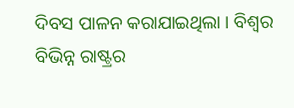ଦିବସ ପାଳନ କରାଯାଇଥିଲା । ବିଶ୍ୱର ବିଭିନ୍ନ ରାଷ୍ଟ୍ରର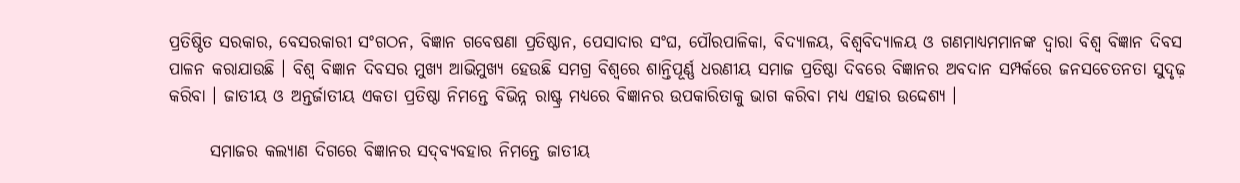ପ୍ରତିଷ୍ଠିତ ସରକାର, ବେସରକାରୀ ସଂଗଠନ, ବିଜ୍ଞାନ ଗବେଷଣା ପ୍ରତିଷ୍ଠାନ, ପେସାଦାର ସଂଘ, ପୌରପାଳିକା, ବିଦ୍ୟାଳୟ, ବିଶ୍ୱବିଦ୍ୟାଳୟ ଓ ଗଣମାଧ୍ୟମମାନଙ୍କ ଦ୍ୱାରା ବିଶ୍ୱ ବିଜ୍ଞାନ ଦିବସ ପାଳନ କରାଯାଉଛି । ବିଶ୍ୱ ବିଜ୍ଞାନ ଦିବସର ମୁଖ୍ୟ ଆଭିମୁଖ୍ୟ ହେଉଛି ସମଗ୍ର ବିଶ୍ୱରେ ଶାନ୍ତିପୂର୍ଣ୍ଣ ଧରଣୀୟ ସମାଜ ପ୍ରତିଷ୍ଠା ଦିବରେ ବିଜ୍ଞାନର ଅବଦାନ ସମ୍ପର୍କରେ ଜନସଚେତନତା ସୁଦୃଢ଼ କରିବା । ଜାତୀୟ ଓ ଅନ୍ତର୍ଜାତୀୟ ଏକତା ପ୍ରତିଷ୍ଠା ନିମନ୍ତେ ବିଭିନ୍ନ ରାଷ୍ଟ୍ର ମଧ୍ୟରେ ବିଜ୍ଞାନର ଉପକାରିତାକୁ ଭାଗ କରିବା ମଧ୍ୟ ଏହାର ଉଦ୍ଦେଶ୍ୟ ।

      ସମାଜର କଲ୍ୟାଣ ଦିଗରେ ବିଜ୍ଞାନର ସଦ୍‌ବ୍ୟବହାର ନିମନ୍ତେ ଜାତୀୟ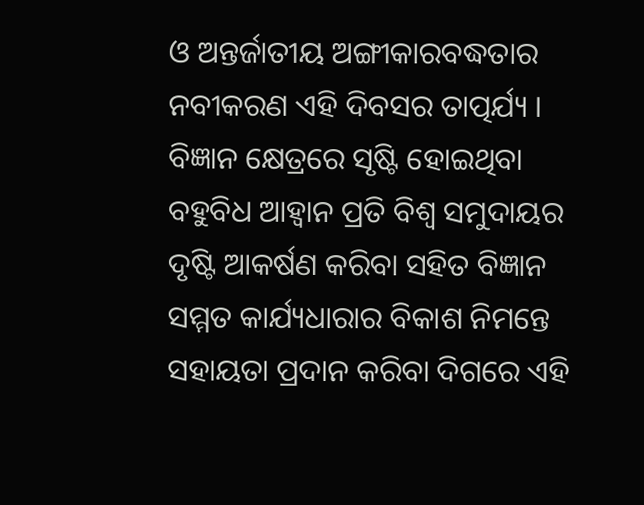ଓ ଅନ୍ତର୍ଜାତୀୟ ଅଙ୍ଗୀକାରବଦ୍ଧତାର ନବୀକରଣ ଏହି ଦିବସର ତାତ୍ପର୍ଯ୍ୟ । ବିଜ୍ଞାନ କ୍ଷେତ୍ରରେ ସୃଷ୍ଟି ହୋଇଥିବା ବହୁବିଧ ଆହ୍ୱାନ ପ୍ରତି ବିଶ୍ୱ ସମୁଦାୟର ଦୃଷ୍ଟି ଆକର୍ଷଣ କରିବା ସହିତ ବିଜ୍ଞାନ ସମ୍ମତ କାର୍ଯ୍ୟଧାରାର ବିକାଶ ନିମନ୍ତେ ସହାୟତା ପ୍ରଦାନ କରିବା ଦିଗରେ ଏହି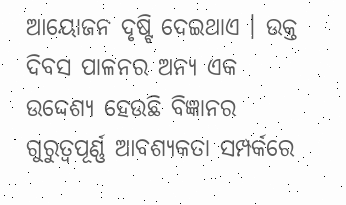ଆୟୋଜନ ଦୃଷ୍ଟି ଦେଇଥାଏ । ଉକ୍ତ ଦିବସ ପାଳନର ଅନ୍ୟ ଏକ ଉଦ୍ଦେଶ୍ୟ ହେଉଛି ବିଜ୍ଞାନର ଗୁରୁତ୍ୱପୂର୍ଣ୍ଣ ଆବଶ୍ୟକତା ସମ୍ପର୍କରେ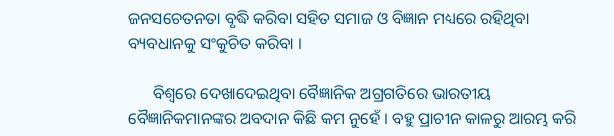ଜନସଚେତନତା ବୃଦ୍ଧି କରିବା ସହିତ ସମାଜ ଓ ବିଜ୍ଞାନ ମଧ୍ୟରେ ରହିଥିବା ବ୍ୟବଧାନକୁ ସଂକୁଚିତ କରିବା ।

      ବିଶ୍ୱରେ ଦେଖାଦେଇଥିବା ବୈଜ୍ଞାନିକ ଅଗ୍ରଗତିରେ ଭାରତୀୟ ବୈଜ୍ଞାନିକମାନଙ୍କର ଅବଦାନ କିଛି କମ ନୁହେଁ । ବହୁ ପ୍ରାଚୀନ କାଳରୁ ଆରମ୍ଭ କରି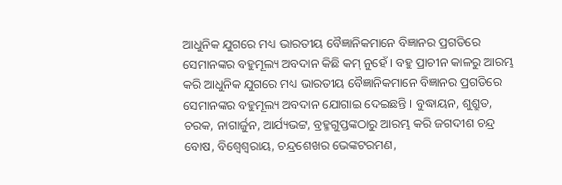ଆଧୁନିକ ଯୁଗରେ ମଧ୍ୟ ଭାରତୀୟ ବୈଜ୍ଞାନିକମାନେ ବିଜ୍ଞାନର ପ୍ରଗତିରେ ସେମାନଙ୍କର ବହୁମୂଲ୍ୟ ଅବଦାନ କିଛି କମ୍‌ ନୁହେଁ । ବହୁ ପ୍ରାଚୀନ କାଳରୁ ଆରମ୍ଭ କରି ଆଧୁନିକ ଯୁଗରେ ମଧ୍ୟ ଭାରତୀୟ ବୈଜ୍ଞାନିକମାନେ ବିଜ୍ଞାନର ପ୍ରଗତିରେ ସେମାନଙ୍କର ବହୁମୂଲ୍ୟ ଅବଦାନ ଯୋଗାଇ ଦେଇଛନ୍ତି । ବୁଦ୍ଧାୟନ, ଶୁଶ୍ରୁତ, ଚରକ, ନାଗାର୍ଜୁନ, ଆର୍ଯ୍ୟଭଟ୍ଟ, ବ୍ରହ୍ମଗୁପ୍ତଙ୍କଠାରୁ ଆରମ୍ଭ କରି ଜଗଦୀଶ ଚନ୍ଦ୍ର ବୋଷ, ବିଶ୍ୱେଶ୍ୱରାୟ, ଚନ୍ଦ୍ରଶେଖର ଭେଙ୍କଟରମଣ,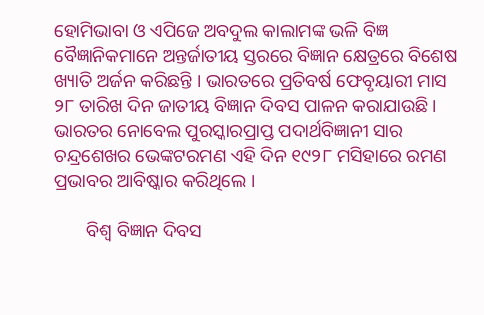ହୋମିଭାବା ଓ ଏପିଜେ ଅବଦୁଲ କାଲାମଙ୍କ ଭଳି ବିଜ୍ଞ ବୈଜ୍ଞାନିକମାନେ ଅନ୍ତର୍ଜାତୀୟ ସ୍ତରରେ ବିଜ୍ଞାନ କ୍ଷେତ୍ରରେ ବିଶେଷ ଖ୍ୟାତି ଅର୍ଜନ କରିଛନ୍ତି । ଭାରତରେ ପ୍ରତିବର୍ଷ ଫେବୃୟାରୀ ମାସ ୨୮ ତାରିଖ ଦିନ ଜାତୀୟ ବିଜ୍ଞାନ ଦିବସ ପାଳନ କରାଯାଉଛି । ଭାରତର ନୋବେଲ ପୁରସ୍କାରପ୍ରାପ୍ତ ପଦାର୍ଥବିଜ୍ଞାନୀ ସାର ଚନ୍ଦ୍ରଶେଖର ଭେଙ୍କଟରମଣ ଏହି ଦିନ ୧୯୨୮ ମସିହାରେ ରମଣ ପ୍ରଭାବର ଆବିଷ୍କାର କରିଥିଲେ ।

       ବିଶ୍ୱ ବିଜ୍ଞାନ ଦିବସ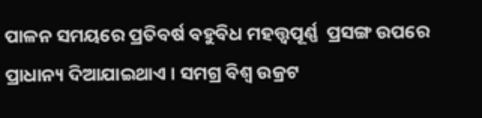ପାଳନ ସମୟରେ ପ୍ରତିବର୍ଷ ବହୁବିଧ ମହତ୍ତ୍ୱପୂର୍ଣ୍ଣ  ପ୍ରସଙ୍ଗ ଉପରେ ପ୍ରାଧାନ୍ୟ ଦିଆଯାଇଥାଏ । ସମଗ୍ର ବିଶ୍ୱ ଉକ୍ରଟ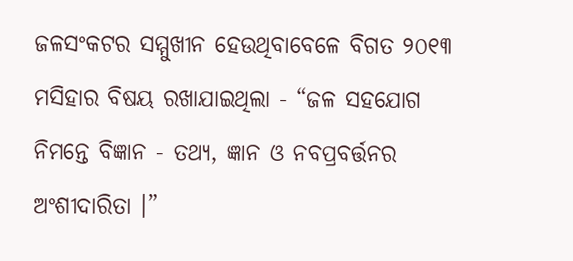ଜଳସଂକଟର ସମ୍ମୁଖୀନ ହେଉଥିବାବେଳେ ବିଗତ ୨୦୧୩ ମସିହାର ବିଷୟ ରଖାଯାଇଥିଲା - “ଜଳ ସହଯୋଗ ନିମନ୍ତେ ବିଜ୍ଞାନ - ତଥ୍ୟ, ଜ୍ଞାନ ଓ ନବପ୍ରବର୍ତ୍ତନର ଅଂଶୀଦାରିତା ।”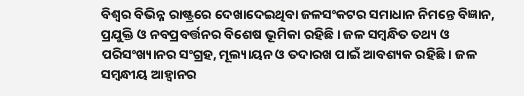ବିଶ୍ୱର ବିଭିନ୍ନ ରାଷ୍ଟ୍ରରେ ଦେଖାଦେଇଥିବା ଜଳସଂକଟର ସମାଧାନ ନିମନ୍ତେ ବିଜ୍ଞାନ, ପ୍ରଯୁକ୍ତି ଓ ନବପ୍ରବର୍ତ୍ତନର ବିଶେଷ ଭୂମିକା ରହିଛି । ଜଳ ସମ୍ବନ୍ଧିତ ତଥ୍ୟ ଓ ପରିସଂଖ୍ୟାନର ସଂଗ୍ରହ, ମୂଲ୍ୟାୟନ ଓ ତଦାରଖ ପାଇଁ ଆବଶ୍ୟକ ରହିଛି । ଜଳ ସମ୍ବନ୍ଧୀୟ ଆହ୍ୱାନର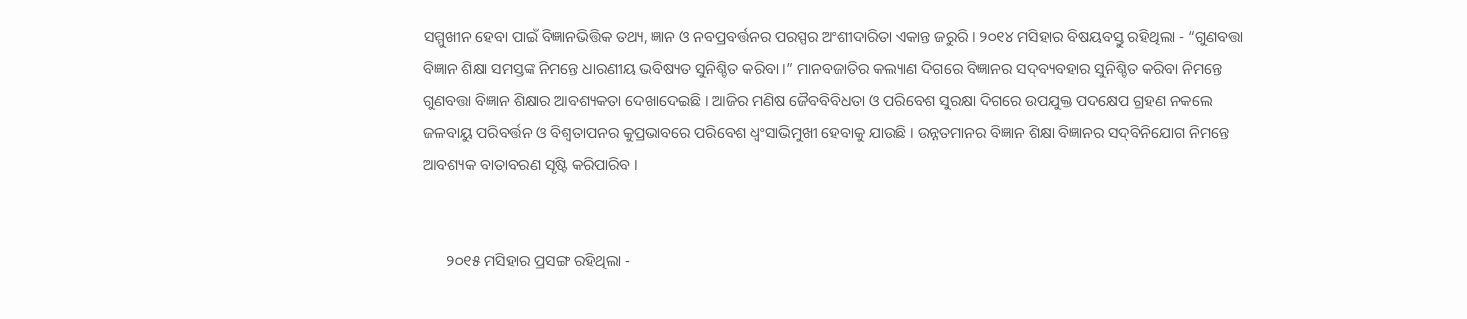ସମ୍ମୁଖୀନ ହେବା ପାଇଁ ବିଜ୍ଞାନଭିତ୍ତିକ ତଥ୍ୟ, ଜ୍ଞାନ ଓ ନବପ୍ରବର୍ତ୍ତନର ପରସ୍ପର ଅଂଶୀଦାରିତା ଏକାନ୍ତ ଜରୁରି । ୨୦୧୪ ମସିହାର ବିଷୟବସ୍ତୁ ରହିଥିଲା - “ଗୁଣବତ୍ତା ବିଜ୍ଞାନ ଶିକ୍ଷା ସମସ୍ତଙ୍କ ନିମନ୍ତେ ଧାରଣୀୟ ଭବିଷ୍ୟତ ସୁନିଶ୍ଚିତ କରିବା ।” ମାନବଜାତିର କଲ୍ୟାଣ ଦିଗରେ ବିଜ୍ଞାନର ସଦ୍‌ବ୍ୟବହାର ସୁନିଶ୍ଚିତ କରିବା ନିମନ୍ତେ ଗୁଣବତ୍ତା ବିଜ୍ଞାନ ଶିକ୍ଷାର ଆବଶ୍ୟକତା ଦେଖାଦେଇଛି । ଆଜିର ମଣିଷ ଜୈବବିବିଧତା ଓ ପରିବେଶ ସୁରକ୍ଷା ଦିଗରେ ଉପଯୁକ୍ତ ପଦକ୍ଷେପ ଗ୍ରହଣ ନକଲେ ଜଳବାୟୁ ପରିବର୍ତ୍ତନ ଓ ବିଶ୍ୱତାପନର କୁପ୍ରଭାବରେ ପରିବେଶ ଧ୍ୱଂସାଭିମୁଖୀ ହେବାକୁ ଯାଉଛି । ଉନ୍ନତମାନର ବିଜ୍ଞାନ ଶିକ୍ଷା ବିଜ୍ଞାନର ସଦ୍‌ବିନିଯୋଗ ନିମନ୍ତେ ଆବଶ୍ୟକ ବାତାବରଣ ସୃଷ୍ଟି କରିପାରିବ ।


      ୨୦୧୫ ମସିହାର ପ୍ରସଙ୍ଗ ରହିଥିଲା -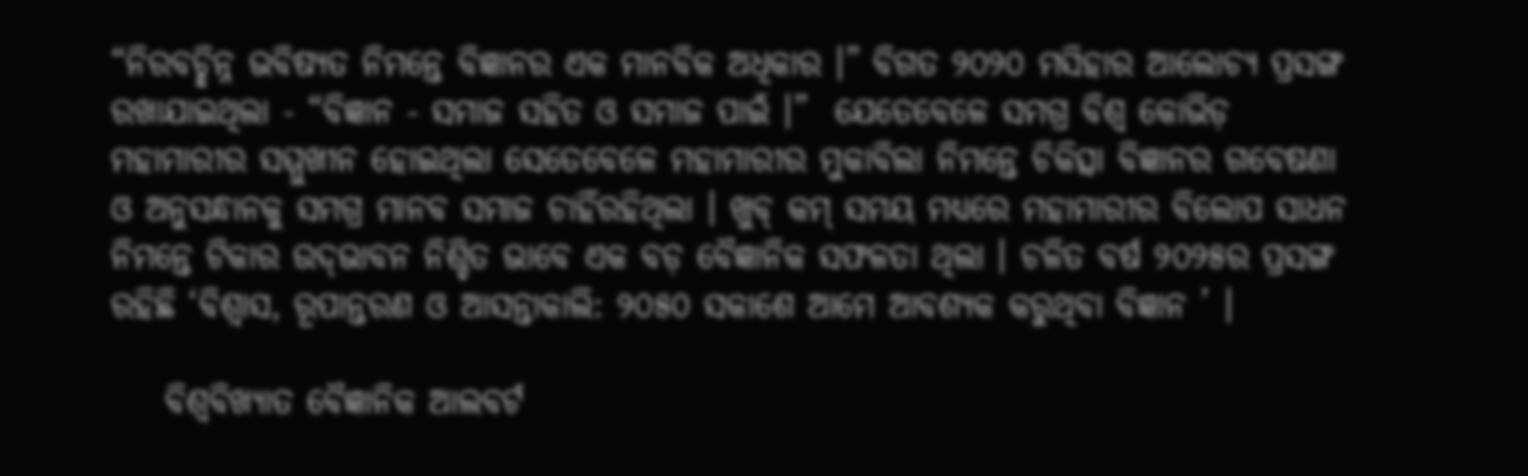“ନିରବଚ୍ଛିନ୍ନ ଭବିଷ୍ୟତ ନିମନ୍ତେ ବିଜ୍ଞାନର ଏକ ମାନବିକ ଅଧିକାର ।” ବିଗତ ୨୦୨୦ ମସିହାର ଆଲୋଚ୍ୟ ପ୍ରସଙ୍ଗ ରଖାଯାଇଥିଲା - “ବିଜ୍ଞାନ - ସମାଜ ସହିତ ଓ ସମାଜ ପାଇଁ ।”  ଯେତେବେଳେ ସମଗ୍ର ବିଶ୍ୱ କୋଭିଡ଼ ମହାମାରୀର ସମ୍ମୁଖୀନ ହୋଇଥିଲା ସେତେବେଳେ ମହାମାରୀର ମୁକାବିଲା ନିମନ୍ତେ ଚିକିତ୍ସା ବିଜ୍ଞାନର ଗବେଷଣା ଓ ଅନୁସନ୍ଧାନକୁ ସମଗ୍ର ମାନବ ସମାଜ ଚାହିଁରହିଥିଲା । ଖୁବ୍‌ କମ୍‌ ସମୟ ମଧ୍ୟରେ ମହାମାରୀର ବିଲୋପ ସାଧନ ନିମନ୍ତେ ଟିକାର ଉଦ୍‌ଭାବନ ନିଶ୍ଚିତ ଭାବେ ଏକ ବଡ଼ ବୈଜ୍ଞାନିକ ସଫଳତା ଥିଲା । ଚଳିତ ବର୍ଷ ୨୦୨୫ର ପ୍ରସଙ୍ଗ ରହିଛି ‘ବିଶ୍ୱାସ, ରୂପାନ୍ତରଣ ଓ ଆସନ୍ତାକାଲି: ୨୦୫୦ ସକାଶେ ଆମେ ଆବଶ୍ୟକ କରୁଥିବା ବିଜ୍ଞାନ ’ ।

    ବିଶ୍ୱବିଖ୍ୟାତ ବୈଜ୍ଞାନିକ ଆଲବର୍ଟ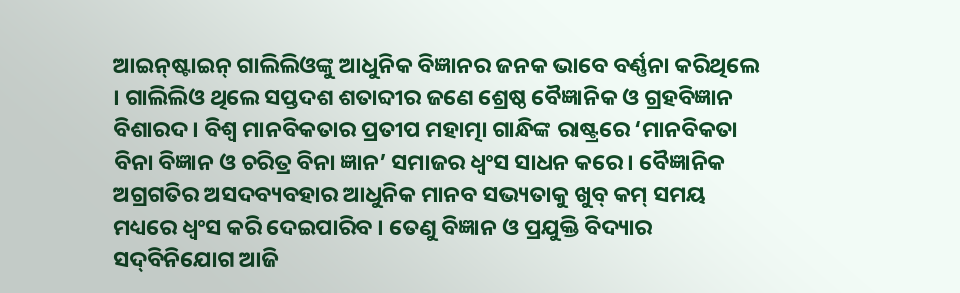ଆଇନ୍‌ଷ୍ଟାଇନ୍‌ ଗାଲିଲିଓଙ୍କୁ ଆଧୁନିକ ବିଜ୍ଞାନର ଜନକ ଭାବେ ବର୍ଣ୍ଣନା କରିଥିଲେ । ଗାଲିଲିଓ ଥିଲେ ସପ୍ତଦଶ ଶତାବ୍ଦୀର ଜଣେ ଶ୍ରେଷ୍ଠ ବୈଜ୍ଞାନିକ ଓ ଗ୍ରହବିଜ୍ଞାନ ବିଶାରଦ । ବିଶ୍ୱ ମାନବିକତାର ପ୍ରତୀପ ମହାତ୍ମା ଗାନ୍ଧିଙ୍କ ରାଷ୍ଟ୍ରରେ ‘ମାନବିକତା ବିନା ବିଜ୍ଞାନ ଓ ଚରିତ୍ର ବିନା ଜ୍ଞାନ’ ସମାଜର ଧ୍ୱଂସ ସାଧନ କରେ । ବୈଜ୍ଞାନିକ ଅଗ୍ରଗତିର ଅସଦବ୍ୟବହାର ଆଧୁନିକ ମାନବ ସଭ୍ୟତାକୁ ଖୁବ୍‌ କମ୍‌ ସମୟ ମଧ୍ୟରେ ଧ୍ୱଂସ କରି ଦେଇପାରିବ । ତେଣୁ ବିଜ୍ଞାନ ଓ ପ୍ରଯୁକ୍ତି ବିଦ୍ୟାର ସଦ୍‌ବିନିଯୋଗ ଆଜି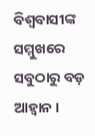ବିଶ୍ୱବାସୀଙ୍କ ସମ୍ମୁଖରେ ସବୁଠାରୁ ବଡ଼ ଆହ୍ୱାନ ।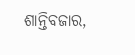ଶାନ୍ତିବଜାର,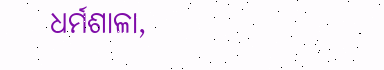ଧର୍ମଶାଳା,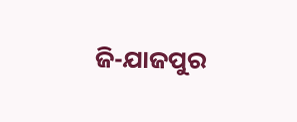ଜି-ଯାଜପୁର